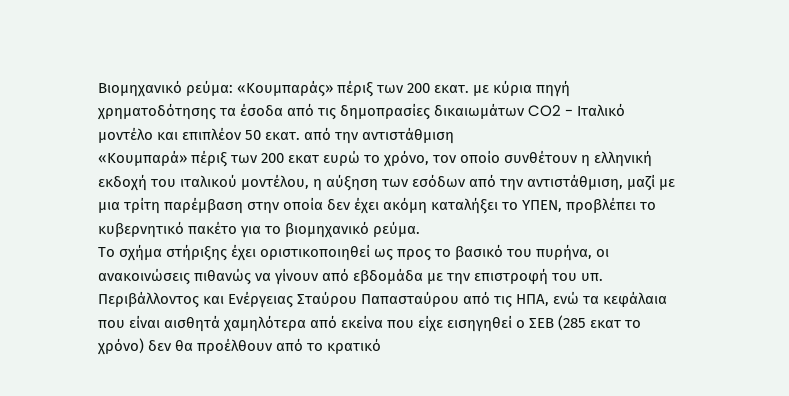Βιομηχανικό ρεύμα: «Κουμπαράς» πέριξ των 200 εκατ. με κύρια πηγή χρηματοδότησης τα έσοδα από τις δημοπρασίες δικαιωμάτων CO2 - Ιταλικό μοντέλο και επιπλέον 50 εκατ. από την αντιστάθμιση
«Κουμπαρά» πέριξ των 200 εκατ ευρώ το χρόνο, τον οποίο συνθέτουν η ελληνική εκδοχή του ιταλικού μοντέλου, η αύξηση των εσόδων από την αντιστάθμιση, μαζί με μια τρίτη παρέμβαση στην οποία δεν έχει ακόμη καταλήξει το ΥΠΕΝ, προβλέπει το κυβερνητικό πακέτο για το βιομηχανικό ρεύμα.
Το σχήμα στήριξης έχει οριστικοποιηθεί ως προς το βασικό του πυρήνα, οι ανακοινώσεις πιθανώς να γίνουν από εβδομάδα με την επιστροφή του υπ. Περιβάλλοντος και Ενέργειας Σταύρου Παπασταύρου από τις ΗΠΑ, ενώ τα κεφάλαια που είναι αισθητά χαμηλότερα από εκείνα που είχε εισηγηθεί ο ΣΕΒ (285 εκατ το χρόνο) δεν θα προέλθουν από το κρατικό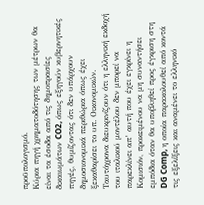προϋπολογισμό.
Κύρια πηγή χρηματοδότησης των μέτρων θα είναι τα έσοδα από τις δημοπρασίες δικαιωμάτων CO2, όπως εξηγούν κυβερνητικές πηγές, θυμίζοντας ότι δεν υπάρχουν δημοσιονομικά περιθώρια όπως έχει ξεκαθαρίσει το υπ. Οικονομικών.
Ταυτόχρονα διευκρινίζουν ότι η ελληνική εκδοχή του ιταλικού μοντέλου δεν μπορεί να παρεκλίνει απ’ αυτή που έχει εγκρίνει η Κομισιόν, προκειμένου να μη συναντήσει εμπόδια όταν θα υποβληθεί προς έγκριση στη DG Comp, η οποία παρακολουθεί από κοντά τις εξελίξεις και αναμένει το ελληνικό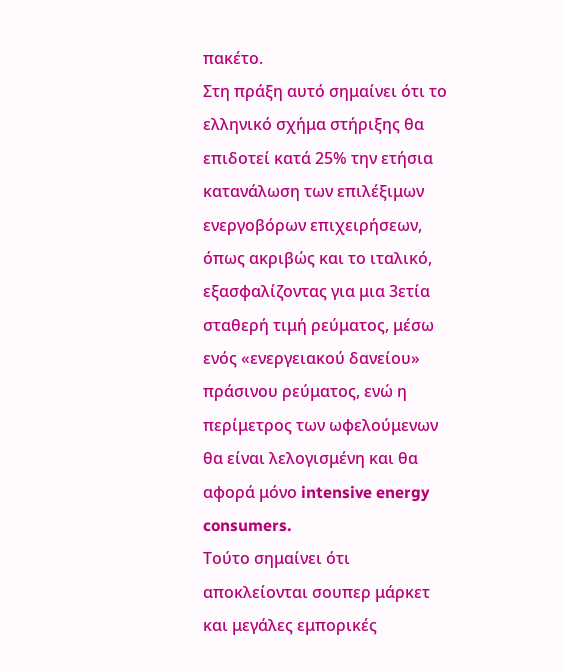πακέτο.
Στη πράξη αυτό σημαίνει ότι το ελληνικό σχήμα στήριξης θα επιδοτεί κατά 25% την ετήσια κατανάλωση των επιλέξιμων ενεργοβόρων επιχειρήσεων, όπως ακριβώς και το ιταλικό, εξασφαλίζοντας για μια 3ετία σταθερή τιμή ρεύματος, μέσω ενός «ενεργειακού δανείου» πράσινου ρεύματος, ενώ η περίμετρος των ωφελούμενων θα είναι λελογισμένη και θα αφορά μόνο intensive energy consumers.
Τούτο σημαίνει ότι αποκλείονται σουπερ μάρκετ και μεγάλες εμπορικές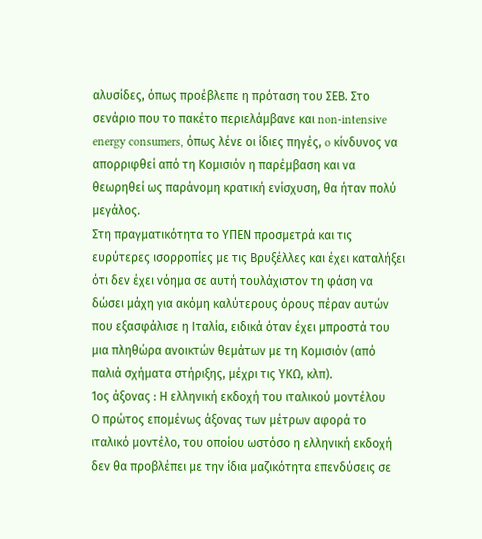αλυσίδες, όπως προέβλεπε η πρόταση του ΣΕΒ. Στο σενάριο που το πακέτο περιελάμβανε και non-intensive energy consumers, όπως λένε οι ίδιες πηγές, o κίνδυνος να απορριφθεί από τη Κομισιόν η παρέμβαση και να θεωρηθεί ως παράνομη κρατική ενίσχυση, θα ήταν πολύ μεγάλος.
Στη πραγματικότητα το ΥΠΕΝ προσμετρά και τις ευρύτερες ισορροπίες με τις Βρυξέλλες και έχει καταλήξει ότι δεν έχει νόημα σε αυτή τουλάχιστον τη φάση να δώσει μάχη για ακόμη καλύτερους όρους πέραν αυτών που εξασφάλισε η Ιταλία, ειδικά όταν έχει μπροστά του μια πληθώρα ανοικτών θεμάτων με τη Κομισιόν (από παλιά σχήματα στήριξης, μέχρι τις ΥΚΩ, κλπ).
1ος άξονας : Η ελληνική εκδοχή του ιταλικού μοντέλου
Ο πρώτος επομένως άξονας των μέτρων αφορά το ιταλικό μοντέλο, του οποίου ωστόσο η ελληνική εκδοχή δεν θα προβλέπει με την ίδια μαζικότητα επενδύσεις σε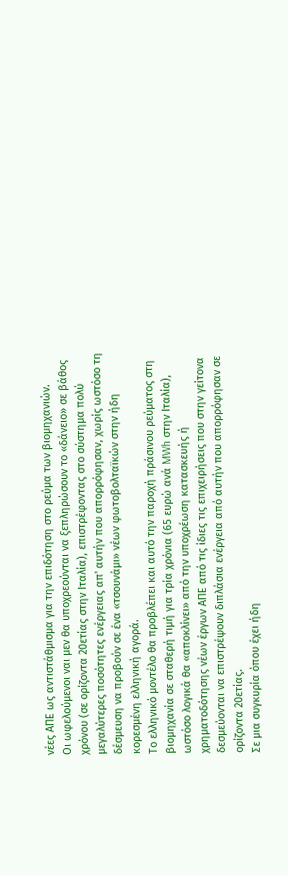νέες ΑΠΕ ως αντιστάθμισμα για την επιδότηση στο ρεύμα των βιομηχανιών.
Οι ωφελούμενοι ναι μεν θα υποχρεούνται να ξεπληρώσουν το «δάνειο» σε βάθος χρόνου (σε ορίζοντα 20ετίας στην Ιταλία), επιστρέφοντας στο σύστημα πολύ μεγαλύτερες ποσότητες ενέργειας απ' αυτήν που απορρόφησαν, χωρίς ωστόσο τη δέσμευση να προβούν σε ένα «τσουνάμι» νέων φωτοβολταϊκών στην ήδη κορεσμένη ελληνική αγορά.
Το ελληνικό μοντέλο θα προβλέπει και αυτό την παροχή πράσινου ρεύματος στη βιομηχανία σε σταθερή τιμή για τρία χρόνια (65 ευρώ ανά MWh στην Ιταλία), ωστόσο λογικά θα «αποκλίνει» από την υποχρέωση κατασκευής ή χρηματοδότησης νέων έργων ΑΠΕ από τις ίδιες τις επιχειρήσεις που στην γείτονα δεσμεύονται να επιστρέψουν διπλάσια ενέργεια από αυτήν που απορρόφησαν σε ορίζοντα 20ετίας.
Σε μια συγκυρία όπου έχει ήδη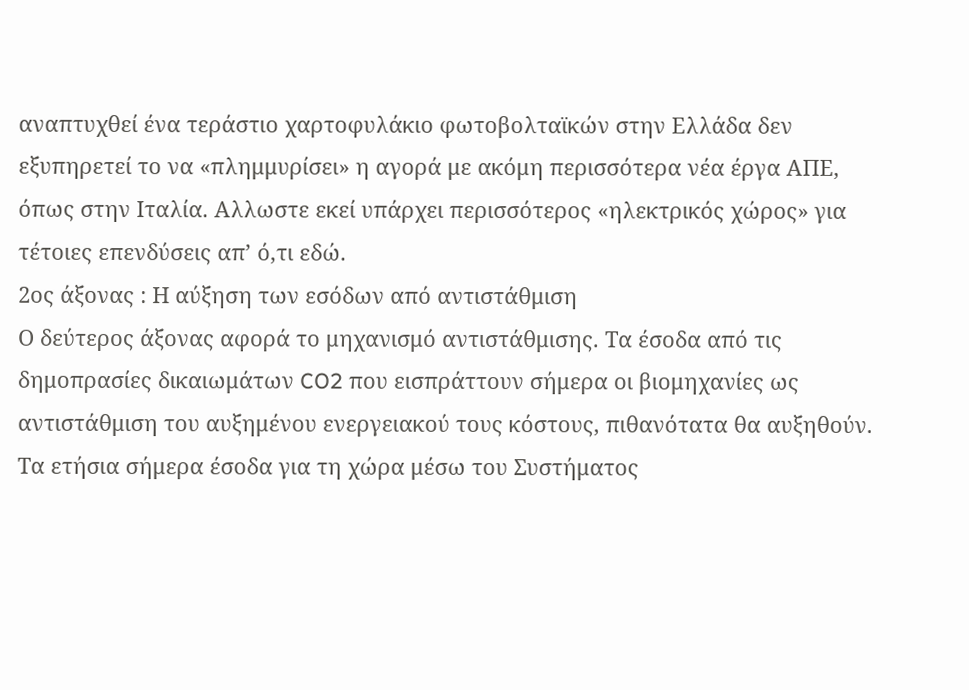αναπτυχθεί ένα τεράστιο χαρτοφυλάκιο φωτοβολταϊκών στην Ελλάδα δεν εξυπηρετεί το να «πλημμυρίσει» η αγορά με ακόμη περισσότερα νέα έργα ΑΠΕ, όπως στην Ιταλία. Αλλωστε εκεί υπάρχει περισσότερος «ηλεκτρικός χώρος» για τέτοιες επενδύσεις απ’ ό,τι εδώ.
2ος άξονας : Η αύξηση των εσόδων από αντιστάθμιση
Ο δεύτερος άξονας αφορά το μηχανισμό αντιστάθμισης. Τα έσοδα από τις δημοπρασίες δικαιωμάτων CO2 που εισπράττουν σήμερα οι βιομηχανίες ως αντιστάθμιση του αυξημένου ενεργειακού τους κόστους, πιθανότατα θα αυξηθούν.
Τα ετήσια σήμερα έσοδα για τη χώρα μέσω του Συστήματος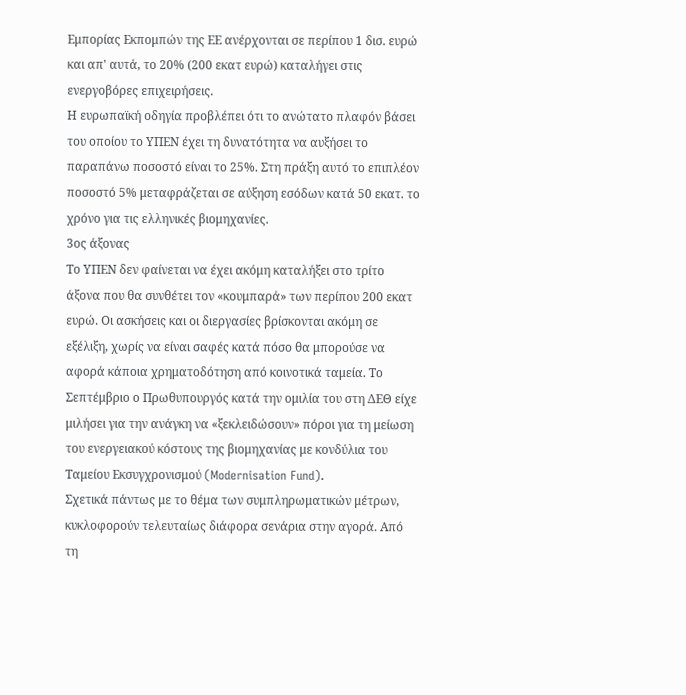Εμπορίας Εκπομπών της ΕΕ ανέρχονται σε περίπου 1 δισ. ευρώ και απ' αυτά, το 20% (200 εκατ ευρώ) καταλήγει στις ενεργοβόρες επιχειρήσεις.
Η ευρωπαϊκή οδηγία προβλέπει ότι το ανώτατο πλαφόν βάσει του οποίου το ΥΠΕΝ έχει τη δυνατότητα να αυξήσει το παραπάνω ποσοστό είναι το 25%. Στη πράξη αυτό το επιπλέον ποσοστό 5% μεταφράζεται σε αύξηση εσόδων κατά 50 εκατ. το χρόνο για τις ελληνικές βιομηχανίες.
3ος άξονας
Το ΥΠΕΝ δεν φαίνεται να έχει ακόμη καταλήξει στο τρίτο άξονα που θα συνθέτει τον «κουμπαρά» των περίπου 200 εκατ ευρώ. Οι ασκήσεις και οι διεργασίες βρίσκονται ακόμη σε εξέλιξη, χωρίς να είναι σαφές κατά πόσο θα μπορούσε να αφορά κάποια χρηματοδότηση από κοινοτικά ταμεία. Το Σεπτέμβριο ο Πρωθυπουργός κατά την ομιλία του στη ΔΕΘ είχε μιλήσει για την ανάγκη να «ξεκλειδώσουν» πόροι για τη μείωση του ενεργειακού κόστους της βιομηχανίας με κονδύλια του Ταμείου Εκσυγχρονισμού (Modernisation Fund).
Σχετικά πάντως με το θέμα των συμπληρωματικών μέτρων, κυκλοφορούν τελευταίως διάφορα σενάρια στην αγορά. Από τη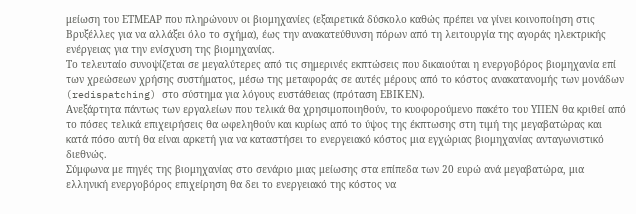μείωση του ΕΤΜΕΑΡ που πληρώνουν οι βιομηχανίες (εξαιρετικά δύσκολο καθώς πρέπει να γίνει κοινοποίηση στις Βρυξέλλες για να αλλάξει όλο το σχήμα), έως την ανακατεύθυνση πόρων από τη λειτουργία της αγοράς ηλεκτρικής ενέργειας για την ενίσχυση της βιομηχανίας.
Το τελευταίο συνοψίζεται σε μεγαλύτερες από τις σημερινές εκπτώσεις που δικαιούται η ενεργοβόρος βιομηχανία επί των χρεώσεων χρήσης συστήματος, μέσω της μεταφοράς σε αυτές μέρους από το κόστος ανακατανομής των μονάδων (redispatching) στο σύστημα για λόγους ευστάθειας (πρόταση ΕΒΙΚΕΝ).
Ανεξάρτητα πάντως των εργαλείων που τελικά θα χρησιμοποιηθούν, το κυοφορούμενο πακέτο του ΥΠΕΝ θα κριθεί από το πόσες τελικά επιχειρήσεις θα ωφεληθούν και κυρίως από το ύψος της έκπτωσης στη τιμή της μεγαβατώρας και κατά πόσο αυτή θα είναι αρκετή για να καταστήσει το ενεργειακό κόστος μια εγχώριας βιομηχανίας ανταγωνιστικό διεθνώς.
Σύμφωνα με πηγές της βιομηχανίας στο σενάριο μιας μείωσης στα επίπεδα των 20 ευρώ ανά μεγαβατώρα, μια ελληνική ενεργοβόρος επιχείρηση θα δει το ενεργειακό της κόστος να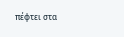πέφτει στα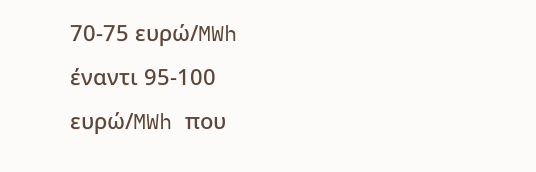70-75 ευρώ/MWh έναντι 95-100 ευρώ/MWh που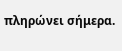πληρώνει σήμερα.